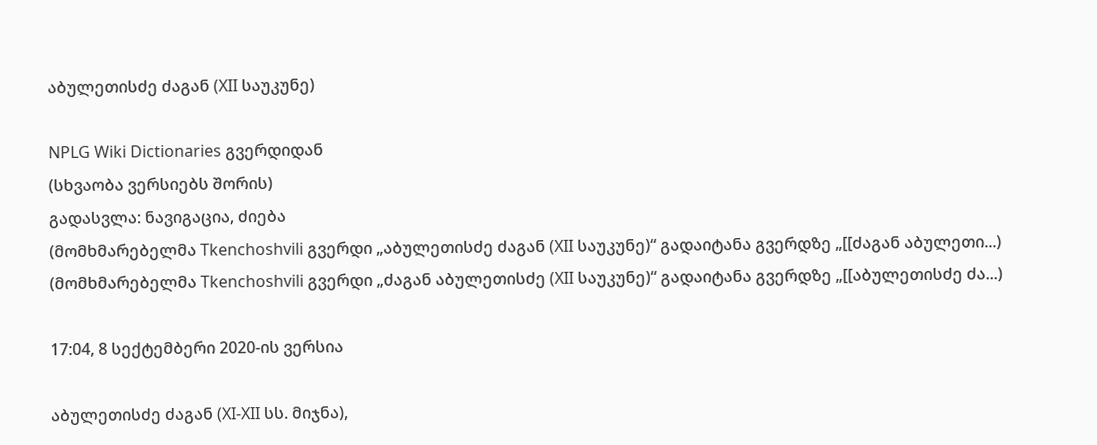აბულეთისძე ძაგან (XII საუკუნე)

NPLG Wiki Dictionaries გვერდიდან
(სხვაობა ვერსიებს შორის)
გადასვლა: ნავიგაცია, ძიება
(მომხმარებელმა Tkenchoshvili გვერდი „აბულეთისძე ძაგან (XII საუკუნე)“ გადაიტანა გვერდზე „[[ძაგან აბულეთი...)
(მომხმარებელმა Tkenchoshvili გვერდი „ძაგან აბულეთისძე (XII საუკუნე)“ გადაიტანა გვერდზე „[[აბულეთისძე ძა...)

17:04, 8 სექტემბერი 2020-ის ვერსია

აბულეთისძე ძაგან (XI-XII სს. მიჯნა),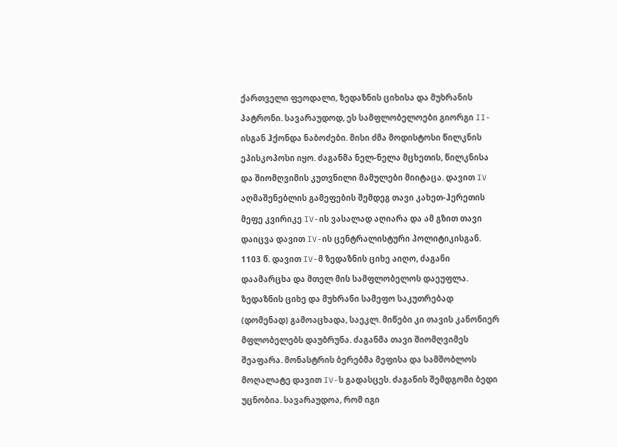ქართველი ფეოდალი, ზედაზნის ციხისა და მუხრანის პატრონი. სავარაუდოდ, ეს სამფლობელოები გიორგი II-ისგან ჰქონდა ნაბოძები. მისი ძმა მოდისტოსი წილკნის ეპისკოპოსი იყო. ძაგანმა ნელ-ნელა მცხეთის, წილკნისა და შიომღვიმის კუთვნილი მამულები მიიტაცა. დავით IV აღმაშენებლის გამეფების შემდეგ თავი კახეთ-ჰერეთის მეფე კვირიკე IV-ის ვასალად აღიარა და ამ გზით თავი დაიცვა დავით IV-ის ცენტრალისტური პოლიტიკისგან. 1103 წ. დავით IV-მ ზედაზნის ციხე აიღო, ძაგანი დაამარცხა და მთელ მის სამფლობელოს დაეუფლა. ზედაზნის ციხე და მუხრანი სამეფო საკუთრებად (დომენად) გამოაცხადა, საეკლ. მიწები კი თავის კანონიერ მფლობელებს დაუბრუნა. ძაგანმა თავი შიომღვიმეს შეაფარა. მონასტრის ბერებმა მეფისა და სამშობლოს მოღალატე დავით IV-ს გადასცეს. ძაგანის შემდგომი ბედი უცნობია. სავარაუდოა, რომ იგი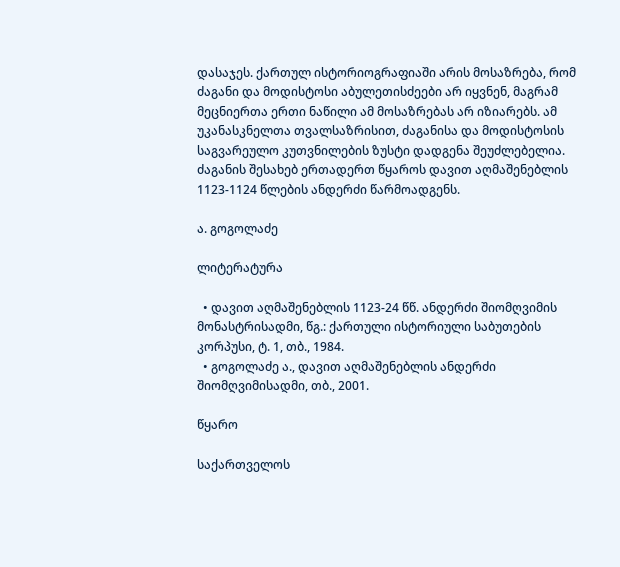დასაჯეს. ქართულ ისტორიოგრაფიაში არის მოსაზრება, რომ ძაგანი და მოდისტოსი აბულეთისძეები არ იყვნენ, მაგრამ მეცნიერთა ერთი ნაწილი ამ მოსაზრებას არ იზიარებს. ამ უკანასკნელთა თვალსაზრისით, ძაგანისა და მოდისტოსის საგვარეულო კუთვნილების ზუსტი დადგენა შეუძლებელია. ძაგანის შესახებ ერთადერთ წყაროს დავით აღმაშენებლის 1123-1124 წლების ანდერძი წარმოადგენს.

ა. გოგოლაძე

ლიტერატურა

  • დავით აღმაშენებლის 1123-24 წწ. ანდერძი შიომღვიმის მონასტრისადმი, წგ.: ქართული ისტორიული საბუთების კორპუსი, ტ. 1, თბ., 1984.
  • გოგოლაძე ა., დავით აღმაშენებლის ანდერძი შიომღვიმისადმი, თბ., 2001.

წყარო

საქართველოს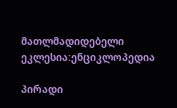მათლმადიდებელი ეკლესია:ენციკლოპედია

პირადი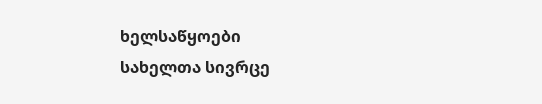ხელსაწყოები
სახელთა სივრცე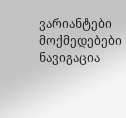ვარიანტები
მოქმედებები
ნავიგაცია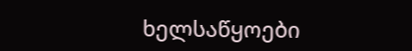ხელსაწყოები